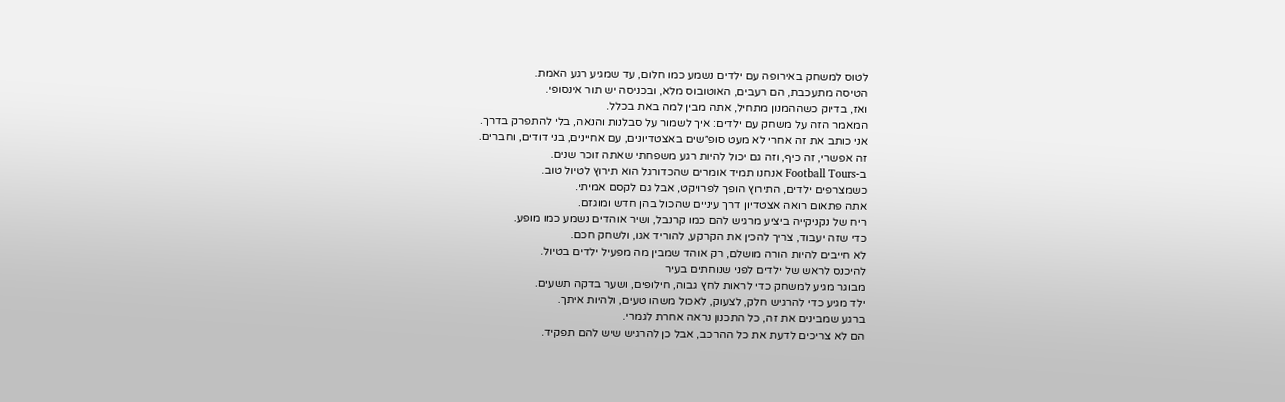לטוס למשחק באירופה עם ילדים נשמע כמו חלום, עד שמגיע רגע האמת.
הטיסה מתעכבת, הם רעבים, האוטובוס מלא, ובכניסה יש תור אינסופי.
ואז, בדיוק כשההמנון מתחיל, אתה מבין למה באת בכלל.
המאמר הזה על משחק עם ילדים: איך לשמור על סבלנות והנאה, בלי להתפרק בדרך.
אני כותב את זה אחרי לא מעט סופ״שים באצטדיונים, עם אחיינים, בני דודים, וחברים.
זה אפשרי, זה כיף, וזה גם יכול להיות רגע משפחתי שאתה זוכר שנים.
ב-Football Tours אנחנו תמיד אומרים שהכדורגל הוא תירוץ לטיול טוב.
כשמצרפים ילדים, התירוץ הופך לפרויקט, אבל גם לקסם אמיתי.
אתה פתאום רואה אצטדיון דרך עיניים שהכול בהן חדש ומוגזם.
ריח של נקניקייה ביציע מרגיש להם כמו קרנבל, ושיר אוהדים נשמע כמו מופע.
כדי שזה יעבוד, צריך להכין את הקרקע, להוריד אגו, ולשחק חכם.
לא חייבים להיות הורה מושלם, רק אוהד שמבין מה מפעיל ילדים בטיול.
להיכנס לראש של ילדים לפני שנוחתים בעיר
מבוגר מגיע למשחק כדי לראות לחץ גבוה, חילופים, ושער בדקה תשעים.
ילד מגיע כדי להרגיש חלק, לצעוק, לאכול משהו טעים, ולהיות איתך.
ברגע שמבינים את זה, כל התכנון נראה אחרת לגמרי.
הם לא צריכים לדעת את כל ההרכב, אבל כן להרגיש שיש להם תפקיד.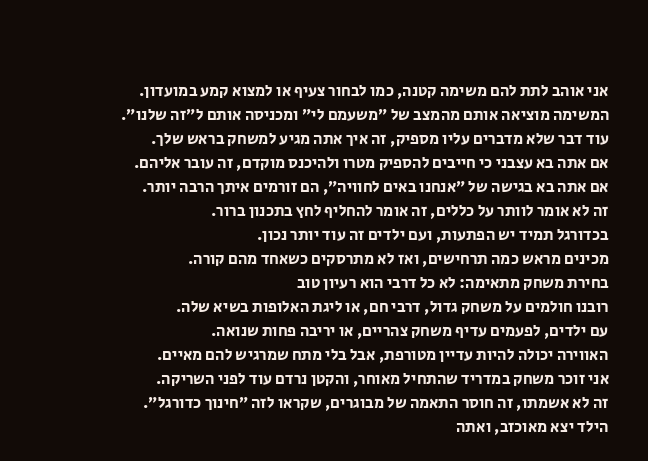אני אוהב לתת להם משימה קטנה, כמו לבחור צעיף או למצוא קמע במועדון.
המשימה מוציאה אותם מהמצב של ״משעמם לי״ ומכניסה אותם ל״זה שלנו״.
עוד דבר שלא מדברים עליו מספיק, זה איך אתה מגיע למשחק בראש שלך.
אם אתה בא עצבני כי חייבים להספיק מטרו ולהיכנס מוקדם, זה עובר אליהם.
אם אתה בא בגישה של ״אנחנו באים לחוויה״, הם זורמים איתך הרבה יותר.
זה לא אומר לוותר על כללים, זה אומר להחליף לחץ בתכנון ברור.
בכדורגל תמיד יש הפתעות, ועם ילדים זה עוד יותר נכון.
מכינים מראש כמה תרחישים, ואז לא מתרסקים כשאחד מהם קורה.
בחירת משחק מתאימה: לא כל דרבי הוא רעיון טוב
רובנו חולמים על משחק גדול, דרבי חם, או ליגת האלופות בשיא שלה.
עם ילדים, לפעמים עדיף משחק צהריים, או יריבה פחות שנואה.
האווירה יכולה להיות עדיין מטורפת, אבל בלי מתח שמרגיש להם מאיים.
אני זוכר משחק במדריד שהתחיל מאוחר, והקטן נרדם עוד לפני השריקה.
זה לא אשמתו, זה חוסר התאמה של מבוגרים, שקראו לזה ״חינוך כדורגל״.
הילד יצא מאוכזב, ואתה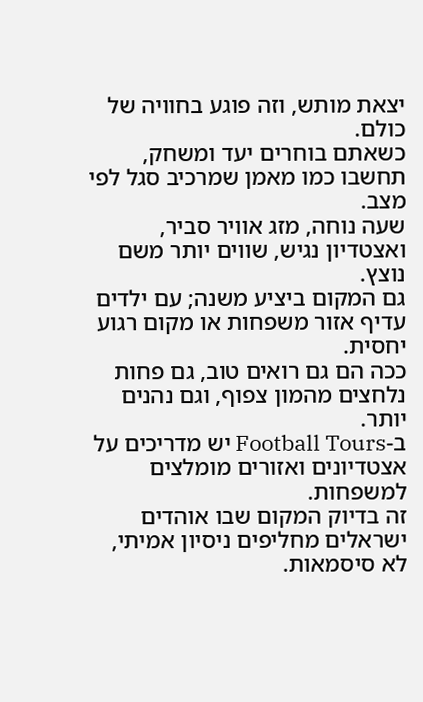יצאת מותש, וזה פוגע בחוויה של כולם.
כשאתם בוחרים יעד ומשחק, תחשבו כמו מאמן שמרכיב סגל לפי מצב.
שעה נוחה, מזג אוויר סביר, ואצטדיון נגיש, שווים יותר משם נוצץ.
גם המקום ביציע משנה; עם ילדים עדיף אזור משפחות או מקום רגוע יחסית.
ככה הם גם רואים טוב, גם פחות נלחצים מהמון צפוף, וגם נהנים יותר.
ב-Football Tours יש מדריכים על אצטדיונים ואזורים מומלצים למשפחות.
זה בדיוק המקום שבו אוהדים ישראלים מחליפים ניסיון אמיתי, לא סיסמאות.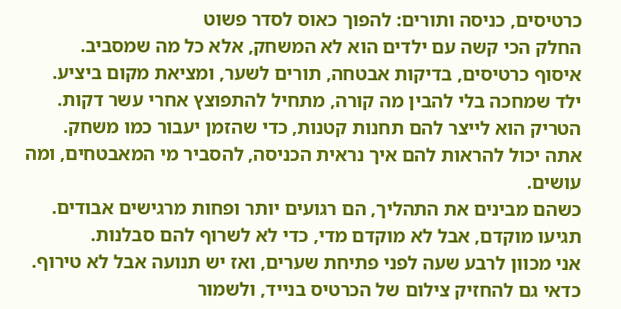כרטיסים, כניסה ותורים: להפוך כאוס לסדר פשוט
החלק הכי קשה עם ילדים הוא לא המשחק, אלא כל מה שמסביב.
איסוף כרטיסים, בדיקות אבטחה, תורים לשער, ומציאת מקום ביציע.
ילד שמחכה בלי להבין מה קורה, מתחיל להתפוצץ אחרי עשר דקות.
הטריק הוא לייצר להם תחנות קטנות, כדי שהזמן יעבור כמו משחק.
אתה יכול להראות להם איך נראית הכניסה, להסביר מי המאבטחים, ומה עושים.
כשהם מבינים את התהליך, הם רגועים יותר ופחות מרגישים אבודים.
תגיעו מוקדם, אבל לא מוקדם מדי, כדי לא לשרוף להם סבלנות.
אני מכוון לרבע שעה לפני פתיחת שערים, ואז יש תנועה אבל לא טירוף.
כדאי גם להחזיק צילום של הכרטיס בנייד, ולשמור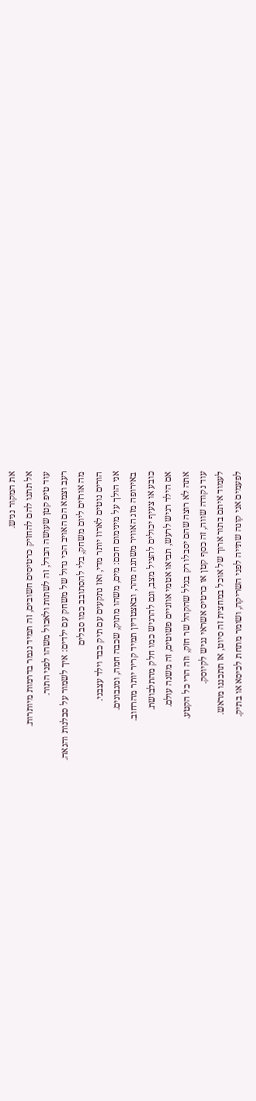את המקור נגיש.
אל תתנו להם להחזיק כרטיסים חשובים, זה תמיד נגמר בדרמות מיותרות.
עוד טיפ קטן שעושה הבדל, זה לשתות ולאכול משהו לפני התור.
רעב וצמא הם האויב הכי גדול של משחק עם ילדים: איך לשמור על סבלנות והנאה.
מה אורזים ליום משחק, בלי להסתובב כמו סבלים
הורים נוטים לארוז יותר מדי, ואז נתקעים עם תיק כבד וילד עצבני.
אני הולך על מינימום חכם: מים, משהו מתוק, שכבה חמה, ומגבונים.
באירופה מזג האוויר משתנה מהר, ובאצטדיון תמיד קריר יותר מהרחוב.
כובע או צעיף יכולים להציל מצב, וגם להרגיש כמו חלק מהתלבושת.
אם הילד רגיש לרעש, תביאו אטמי אוזניים פשוטים, זה משנה עולם.
אתה לא רוצה שהם יסבלו רק בגלל שהקהל שר חזק, וזה הרי כל הקטע.
עוד נקודה שווה, זה כסף קטן או כרטיס אשראי נגיש לקיוסק.
לעמוד איתם בתור ארוך של אוכל במחצית זה סיוט, אז תתכננו מראש.
לפעמים אני קונה שתייה לפני השריקה, ושומר מתחת לכיסא או בתיק.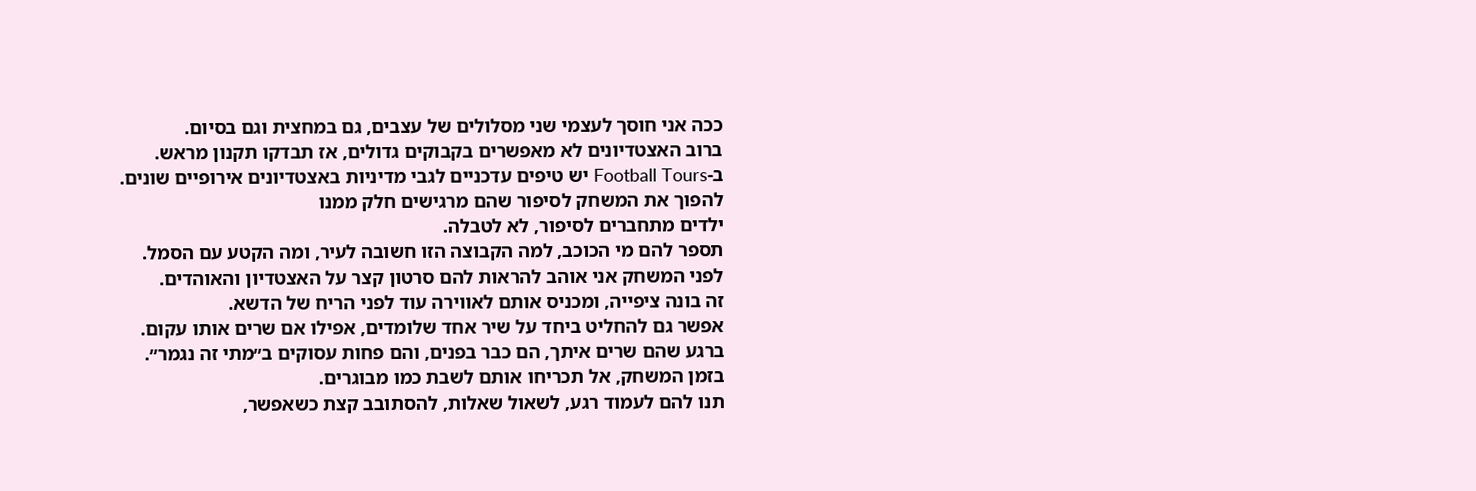ככה אני חוסך לעצמי שני מסלולים של עצבים, גם במחצית וגם בסיום.
ברוב האצטדיונים לא מאפשרים בקבוקים גדולים, אז תבדקו תקנון מראש.
ב-Football Tours יש טיפים עדכניים לגבי מדיניות באצטדיונים אירופיים שונים.
להפוך את המשחק לסיפור שהם מרגישים חלק ממנו
ילדים מתחברים לסיפור, לא לטבלה.
תספר להם מי הכוכב, למה הקבוצה הזו חשובה לעיר, ומה הקטע עם הסמל.
לפני המשחק אני אוהב להראות להם סרטון קצר על האצטדיון והאוהדים.
זה בונה ציפייה, ומכניס אותם לאווירה עוד לפני הריח של הדשא.
אפשר גם להחליט ביחד על שיר אחד שלומדים, אפילו אם שרים אותו עקום.
ברגע שהם שרים איתך, הם כבר בפנים, והם פחות עסוקים ב״מתי זה נגמר״.
בזמן המשחק, אל תכריחו אותם לשבת כמו מבוגרים.
תנו להם לעמוד רגע, לשאול שאלות, להסתובב קצת כשאפשר,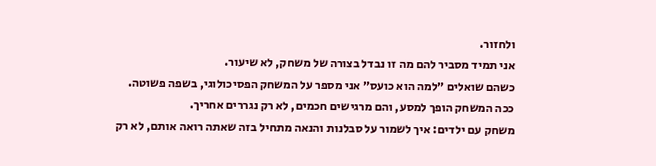ולחזור.
אני תמיד מסביר להם מה זו נבדל בצורה של משחק, לא שיעור.
כשהם שואלים ״למה הוא כועס״ אני מספר על המשחק הפסיכולוגי, בשפה פשוטה.
ככה המשחק הופך למסע, והם מרגישים חכמים, לא רק נגררים אחריך.
משחק עם ילדים: איך לשמור על סבלנות והנאה מתחיל בזה שאתה רואה אותם, לא רק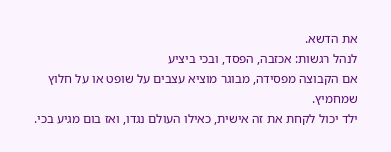את הדשא.
לנהל רגשות: אכזבה, הפסד, ובכי ביציע
אם הקבוצה מפסידה, מבוגר מוציא עצבים על שופט או על חלוץ שמחמיץ.
ילד יכול לקחת את זה אישית, כאילו העולם נגדו, ואז בום מגיע בכי.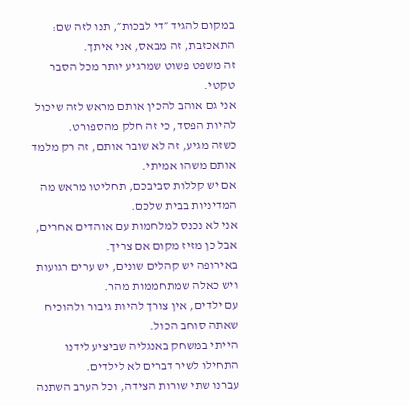במקום להגיד ״די לבכות״, תנו לזה שם: התאכזבת, זה מבאס, אני איתך.
זה משפט פשוט שמרגיע יותר מכל הסבר טקטי.
אני גם אוהב להכין אותם מראש לזה שיכול להיות הפסד, כי זה חלק מהספורט.
כשזה מגיע, זה לא שובר אותם, זה רק מלמד אותם משהו אמיתי.
אם יש קללות סביבכם, תחליטו מראש מה המדיניות בבית שלכם.
אני לא נכנס למלחמות עם אוהדים אחרים, אבל כן מזיז מקום אם צריך.
באירופה יש קהלים שונים, יש ערים רגועות ויש כאלה שמתחממות מהר.
עם ילדים, אין צורך להיות גיבור ולהוכיח שאתה סוחב הכול.
הייתי במשחק באנגליה שביציע לידנו התחילו לשיר דברים לא לילדים.
עברנו שתי שורות הצידה, וכל הערב השתנה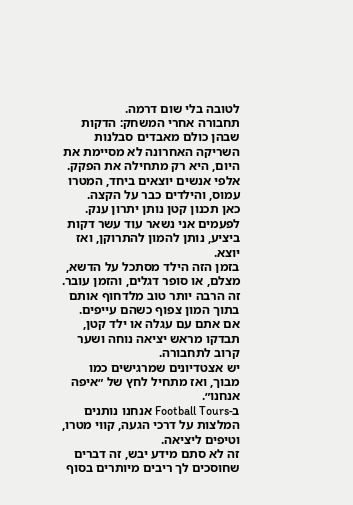לטובה בלי שום דרמה.
תחבורה אחרי המשחק: הדקות שבהן כולם מאבדים סבלנות
השריקה האחרונה לא מסיימת את היום, היא רק מתחילה את הפקק.
אלפי אנשים יוצאים ביחד, המטרו עמוס, והילדים כבר על הקצה.
כאן תכנון קטן נותן יתרון ענק.
לפעמים אני נשאר עוד עשר דקות ביציע, נותן להמון להתרוקן, ואז יוצא.
בזמן הזה הילד מסתכל על הדשא, מצלם, או סופר דגלים, והזמן עובר.
זה הרבה יותר טוב מלדחוף אותם בתוך המון צפוף כשהם עייפים.
אם אתם עם עגלה או ילד קטן, תבדקו מראש יציאה נוחה ושער קרוב לתחבורה.
יש אצטדיונים שמרגישים כמו מבוך, ואז מתחיל לחץ של ״איפה אנחנו״.
ב-Football Tours אנחנו נותנים המלצות על דרכי הגעה, קווי מטרו, וטיפים ליציאה.
זה לא סתם מידע יבש, זה דברים שחוסכים לך ריבים מיותרים בסוף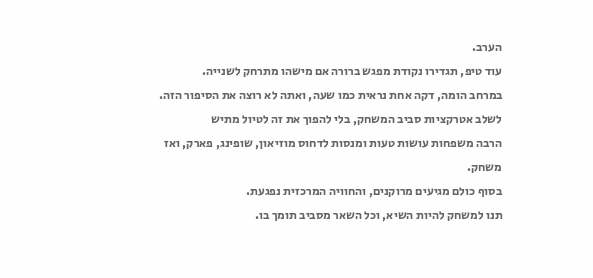הערב.
עוד טיפ, תגדירו נקודת מפגש ברורה אם מישהו מתרחק לשנייה.
במרחב הומה, דקה אחת נראית כמו שעה, ואתה לא רוצה את הסיפור הזה.
לשלב אטרקציות סביב המשחק, בלי להפוך את זה לטיול מתיש
הרבה משפחות עושות טעות ומנסות לדחוס מוזיאון, שופינג, פארק, ואז משחק.
בסוף כולם מגיעים מרוקנים, והחוויה המרכזית נפגעת.
תנו למשחק להיות השיא, וכל השאר מסביב תומך בו.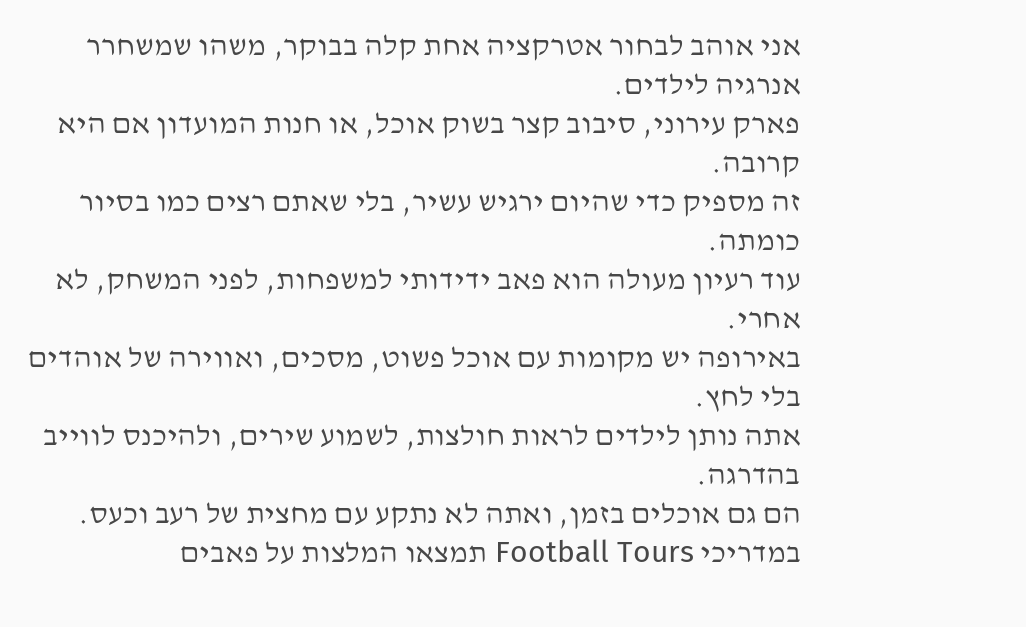אני אוהב לבחור אטרקציה אחת קלה בבוקר, משהו שמשחרר אנרגיה לילדים.
פארק עירוני, סיבוב קצר בשוק אוכל, או חנות המועדון אם היא קרובה.
זה מספיק כדי שהיום ירגיש עשיר, בלי שאתם רצים כמו בסיור כומתה.
עוד רעיון מעולה הוא פאב ידידותי למשפחות, לפני המשחק, לא אחרי.
באירופה יש מקומות עם אוכל פשוט, מסכים, ואווירה של אוהדים בלי לחץ.
אתה נותן לילדים לראות חולצות, לשמוע שירים, ולהיכנס לווייב בהדרגה.
הם גם אוכלים בזמן, ואתה לא נתקע עם מחצית של רעב וכעס.
במדריכי Football Tours תמצאו המלצות על פאבים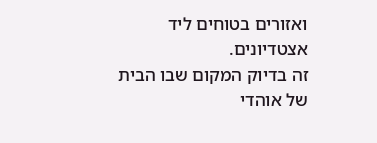ואזורים בטוחים ליד אצטדיונים.
זה בדיוק המקום שבו הבית של אוהדי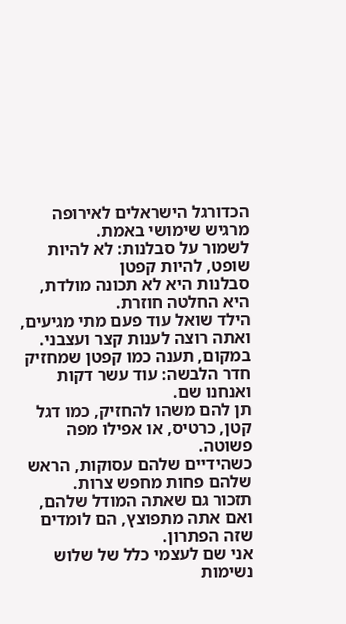הכדורגל הישראלים לאירופה מרגיש שימושי באמת.
לשמור על סבלנות: לא להיות שופט, להיות קפטן
סבלנות היא לא תכונה מולדת, היא החלטה חוזרת.
הילד שואל עוד פעם מתי מגיעים, ואתה רוצה לענות קצר ועצבני.
במקום, תענה כמו קפטן שמחזיק חדר הלבשה: עוד עשר דקות ואנחנו שם.
תן להם משהו להחזיק, כמו דגל קטן, כרטיס, או אפילו מפה פשוטה.
כשהידיים שלהם עסוקות, הראש שלהם פחות מחפש צרות.
תזכור גם שאתה המודל שלהם, ואם אתה מתפוצץ, הם לומדים שזה הפתרון.
אני שם לעצמי כלל של שלוש נשימות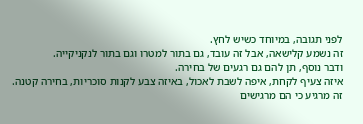לפני תגובה, במיוחד כשיש לחץ.
זה נשמע קלישאה, אבל זה עובד, גם בתור למטרו וגם בתור לנקניקייה.
ודבר נוסף, תן להם גם רגעים של בחירה.
איזה צעיף לקחת, איפה לשבת לאכול, באיזה צבע לקנות סוכריות, בחירה קטנה.
זה מרגיע כי הם מרגישים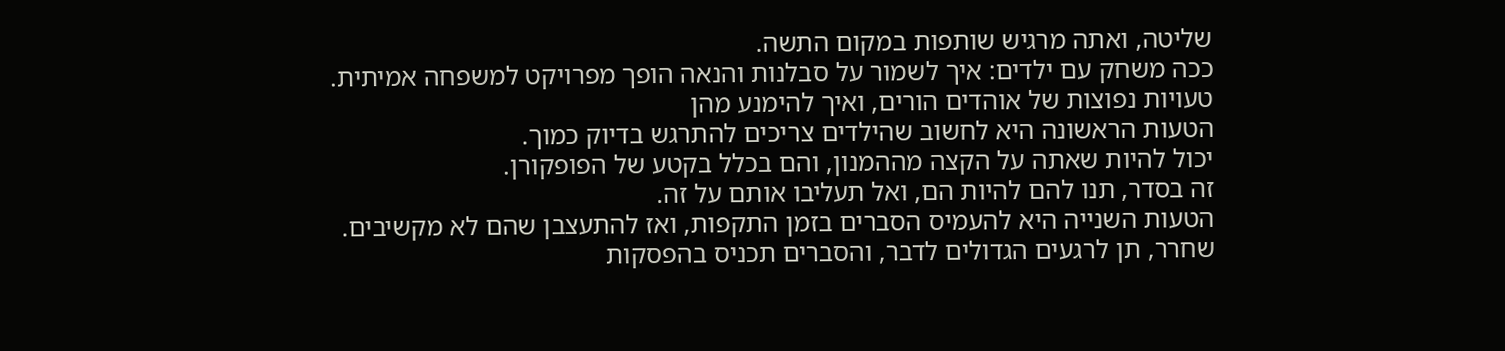שליטה, ואתה מרגיש שותפות במקום התשה.
ככה משחק עם ילדים: איך לשמור על סבלנות והנאה הופך מפרויקט למשפחה אמיתית.
טעויות נפוצות של אוהדים הורים, ואיך להימנע מהן
הטעות הראשונה היא לחשוב שהילדים צריכים להתרגש בדיוק כמוך.
יכול להיות שאתה על הקצה מההמנון, והם בכלל בקטע של הפופקורן.
זה בסדר, תנו להם להיות הם, ואל תעליבו אותם על זה.
הטעות השנייה היא להעמיס הסברים בזמן התקפות, ואז להתעצבן שהם לא מקשיבים.
שחרר, תן לרגעים הגדולים לדבר, והסברים תכניס בהפסקות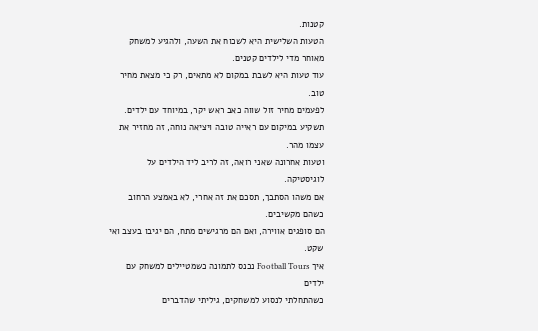קטנות.
הטעות השלישית היא לשכוח את השעה, ולהגיע למשחק מאוחר מדי לילדים קטנים.
עוד טעות היא לשבת במקום לא מתאים, רק כי מצאת מחיר טוב.
לפעמים מחיר זול שווה כאב ראש יקר, במיוחד עם ילדים.
תשקיע במיקום עם ראייה טובה ויציאה נוחה, זה מחזיר את עצמו מהר.
וטעות אחרונה שאני רואה, זה לריב ליד הילדים על לוגיסטיקה.
אם משהו הסתבך, תסכם את זה אחרי, לא באמצע הרחוב כשהם מקשיבים.
הם סופגים אווירה, ואם הם מרגישים מתח, הם יגיבו בעצב ואי שקט.
איך Football Tours נכנס לתמונה כשמטיילים למשחק עם ילדים
כשהתחלתי לנסוע למשחקים, גיליתי שהדברים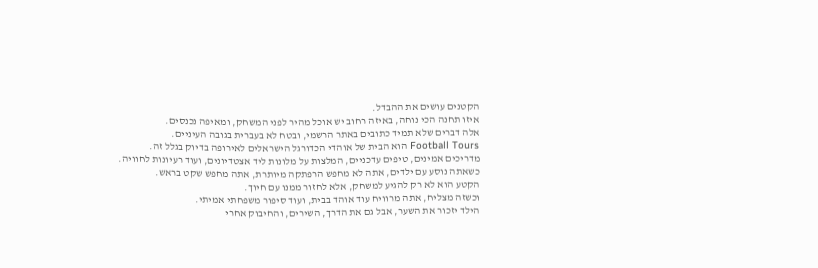הקטנים עושים את ההבדל.
איזו תחנה הכי נוחה, באיזה רחוב יש אוכל מהיר לפני המשחק, ומאיפה נכנסים.
אלה דברים שלא תמיד כתובים באתר הרשמי, ובטח לא בעברית בגובה העיניים.
Football Tours הוא הבית של אוהדי הכדורגל הישראלים לאירופה בדיוק בגלל זה.
מדריכים אמינים, טיפים עדכניים, המלצות על מלונות ליד אצטדיונים, ועוד רעיונות לחוויה.
כשאתה נוסע עם ילדים, אתה לא מחפש הרפתקה מיותרת, אתה מחפש שקט בראש.
הקטע הוא לא רק להגיע למשחק, אלא לחזור ממנו עם חיוך.
וכשזה מצליח, אתה מרוויח עוד אוהד בבית, ועוד סיפור משפחתי אמיתי.
הילד יזכור את השער, אבל גם את הדרך, השירים, והחיבוק אחרי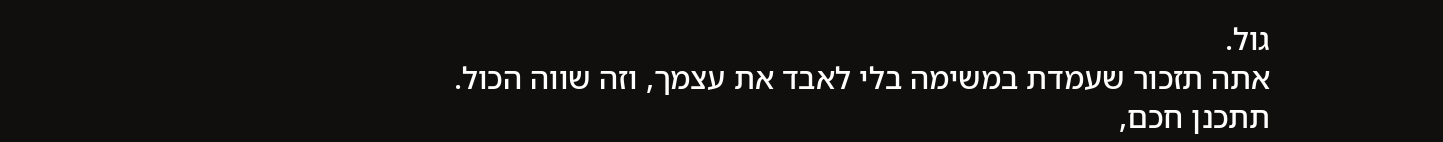גול.
אתה תזכור שעמדת במשימה בלי לאבד את עצמך, וזה שווה הכול.
תתכנן חכם,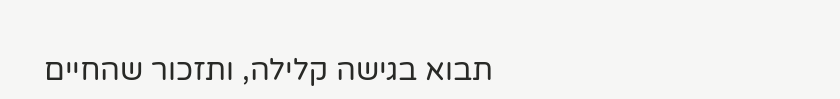תבוא בגישה קלילה, ותזכור שהחיים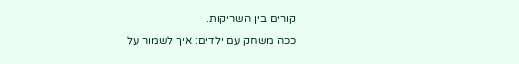קורים בין השריקות.
ככה משחק עם ילדים: איך לשמור על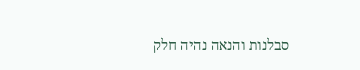סבלנות והנאה נהיה חלק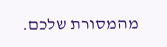מהמסורת שלכם.